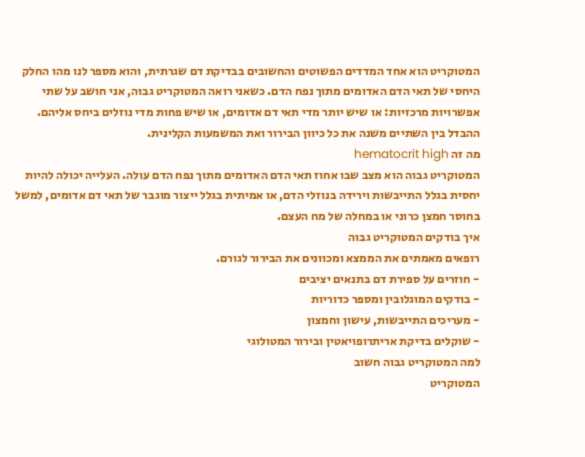המטוקריט הוא אחד המדדים הפשוטים והחשובים בבדיקת דם שגרתית, והוא מספר לנו מהו החלק היחסי של תאי הדם האדומים מתוך נפח הדם. כשאני רואה המטוקריט גבוה, אני חושב על שתי אפשרויות מרכזיות: או שיש יותר מדי תאי דם אדומים, או שיש פחות מדי נוזלים ביחס אליהם. ההבדל בין השתיים משנה את כל כיוון הבירור ואת המשמעות הקלינית.
מה זה hematocrit high
המטוקריט גבוה הוא מצב שבו אחוז תאי הדם האדומים מתוך נפח הדם עולה. העלייה יכולה להיות יחסית בגלל התייבשות וירידה בנוזלי הדם, או אמיתית בגלל ייצור מוגבר של תאי דם אדומים, למשל בחוסר חמצן כרוני או במחלה של מח העצם.
איך בודקים המטוקריט גבוה
רופאים מאמתים את הממצא ומכוונים את הבירור לגורם.
- חוזרים על ספירת דם בתנאים יציבים
- בודקים המוגלובין ומספר כדוריות
- מעריכים התייבשות, עישון וחמצון
- שוקלים בדיקת אריתרופויאטין ובירור המטולוגי
למה המטוקריט גבוה חשוב
המטוקריט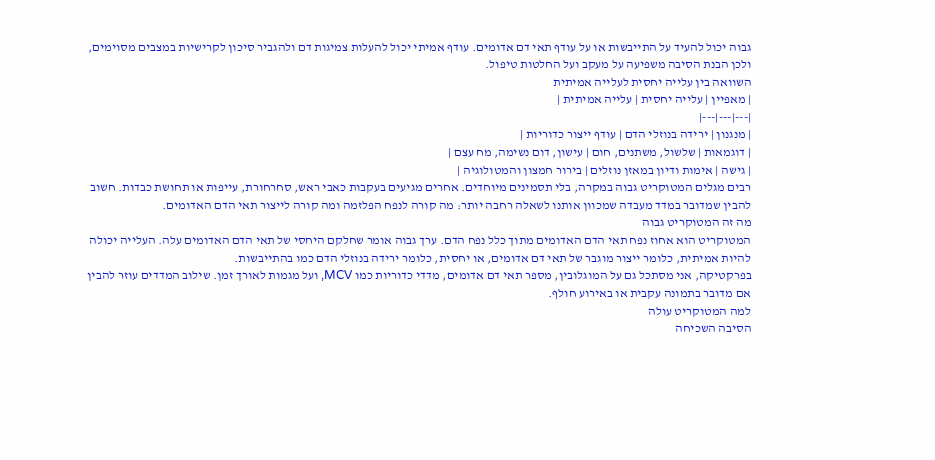גבוה יכול להעיד על התייבשות או על עודף תאי דם אדומים. עודף אמיתי יכול להעלות צמיגות דם ולהגביר סיכון לקרישיות במצבים מסוימים, ולכן הבנת הסיבה משפיעה על מעקב ועל החלטות טיפול.
השוואה בין עלייה יחסית לעלייה אמיתית
| מאפיין | עלייה יחסית | עלייה אמיתית |
|---|---|---|
| מנגנון | ירידה בנוזלי הדם | עודף ייצור כדוריות |
| דוגמאות | שלשול, משתנים, חום | עישון, דום נשימה, מח עצם |
| גישה | אימות ודיון במאזן נוזלים | בירור חמצון והמטולוגיה |
רבים מגלים המטוקריט גבוה במקרה, בלי תסמינים מיוחדים. אחרים מגיעים בעקבות כאבי ראש, סחרחורת, עייפות או תחושת כבדות. חשוב להבין שמדובר במדד מעבדה שמכוון אותנו לשאלה רחבה יותר: מה קורה לנפח הפלזמה ומה קורה לייצור תאי הדם האדומים.
מה זה המטוקריט גבוה
המטוקריט הוא אחוז נפח תאי הדם האדומים מתוך כלל נפח הדם. ערך גבוה אומר שחלקם היחסי של תאי הדם האדומים עלה. העלייה יכולה להיות אמיתית, כלומר ייצור מוגבר של תאי דם אדומים, או יחסית, כלומר ירידה בנוזלי הדם כמו בהתייבשות.
בפרקטיקה, אני מסתכל גם על המוגלובין, מספר תאי דם אדומים, מדדי כדוריות כמו MCV, ועל מגמות לאורך זמן. שילוב המדדים עוזר להבין אם מדובר בתמונה עקבית או באירוע חולף.
למה המטוקריט עולה
הסיבה השכיחה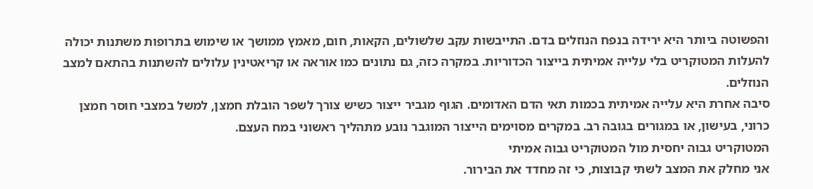והפשוטה ביותר היא ירידה בנפח הנוזלים בדם. התייבשות עקב שלשולים, הקאות, חום, מאמץ ממושך או שימוש בתרופות משתנות יכולה להעלות המטוקריט בלי עלייה אמיתית בייצור הכדוריות. במקרה כזה, גם נתונים כמו אוראה או קריאטינין עלולים להשתנות בהתאם למצב הנוזלים.
סיבה אחרת היא עלייה אמיתית בכמות תאי הדם האדומים. הגוף מגביר ייצור כשיש צורך לשפר הובלת חמצן, למשל במצבי חוסר חמצן כרוני, בעישון, או במגורים בגובה רב. במקרים מסוימים הייצור המוגבר נובע מתהליך ראשוני במח העצם.
המטוקריט גבוה יחסית מול המטוקריט גבוה אמיתי
אני מחלק את המצב לשתי קבוצות, כי זה מחדד את הבירור.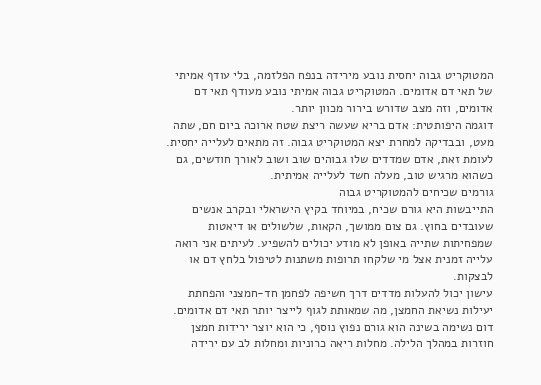המטוקריט גבוה יחסית נובע מירידה בנפח הפלזמה, בלי עודף אמיתי של תאי דם אדומים. המטוקריט גבוה אמיתי נובע מעודף תאי דם אדומים, וזה מצב שדורש בירור מכוון יותר.
דוגמה היפותטית: אדם בריא שעשה ריצת שטח ארוכה ביום חם, שתה מעט, ובבדיקה למחרת יצא המטוקריט גבוה. זה מתאים לעלייה יחסית. לעומת זאת, אדם שמדדים שלו גבוהים שוב ושוב לאורך חודשים, גם כשהוא מרגיש טוב, מעלה חשד לעלייה אמיתית.
גורמים שכיחים להמטוקריט גבוה
התייבשות היא גורם שכיח, במיוחד בקיץ הישראלי ובקרב אנשים שעובדים בחוץ. גם צום ממושך, הקאות, שלשולים או דיאטות שמפחיתות שתייה באופן לא מודע יכולים להשפיע. לעיתים אני רואה עלייה זמנית אצל מי שלקחו תרופות משתנות לטיפול בלחץ דם או לבצקות.
עישון יכול להעלות מדדים דרך חשיפה לפחמן חד-חמצני והפחתת יעילות נשיאת החמצן, מה שמאותת לגוף לייצר יותר תאי דם אדומים. דום נשימה בשינה הוא גורם נפוץ נוסף, כי הוא יוצר ירידות חמצן חוזרות במהלך הלילה. מחלות ריאה כרוניות ומחלות לב עם ירידה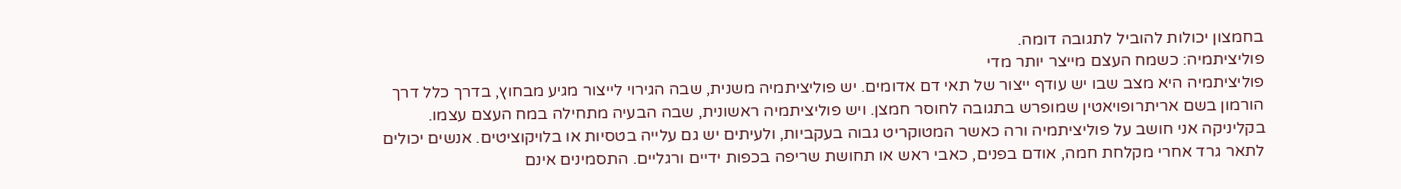בחמצון יכולות להוביל לתגובה דומה.
פוליציתמיה: כשמח העצם מייצר יותר מדי
פוליציתמיה היא מצב שבו יש עודף ייצור של תאי דם אדומים. יש פוליציתמיה משנית, שבה הגירוי לייצור מגיע מבחוץ, בדרך כלל דרך הורמון בשם אריתרופויאטין שמופרש בתגובה לחוסר חמצן. ויש פוליציתמיה ראשונית, שבה הבעיה מתחילה במח העצם עצמו.
בקליניקה אני חושב על פוליציתמיה ורה כאשר המטוקריט גבוה בעקביות, ולעיתים יש גם עלייה בטסיות או בלויקוציטים. אנשים יכולים לתאר גרד אחרי מקלחת חמה, אודם בפנים, כאבי ראש או תחושת שריפה בכפות ידיים ורגליים. התסמינים אינם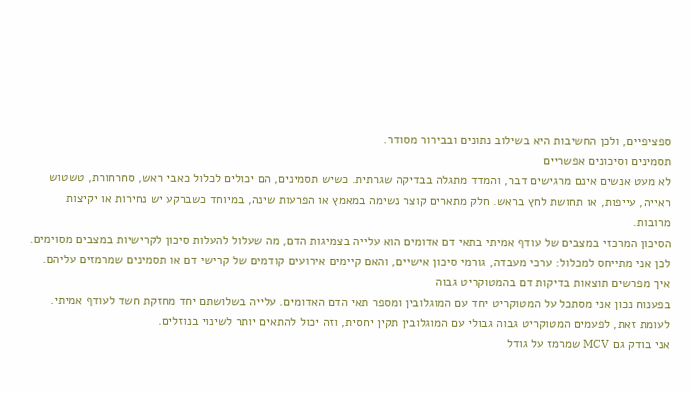ספציפיים, ולכן החשיבות היא בשילוב נתונים ובבירור מסודר.
תסמינים וסיכונים אפשריים
לא מעט אנשים אינם מרגישים דבר, והמדד מתגלה בבדיקה שגרתית. כשיש תסמינים, הם יכולים לכלול כאבי ראש, סחרחורת, טשטוש ראייה, עייפות, או תחושת לחץ בראש. חלק מתארים קוצר נשימה במאמץ או הפרעות שינה, במיוחד כשברקע יש נחירות או יקיצות מרובות.
הסיכון המרכזי במצבים של עודף אמיתי בתאי דם אדומים הוא עלייה בצמיגות הדם, מה שעלול להעלות סיכון לקרישיות במצבים מסוימים. לכן אני מתייחס למכלול: ערכי מעבדה, גורמי סיכון אישיים, והאם קיימים אירועים קודמים של קרישי דם או תסמינים שמרמזים עליהם.
איך מפרשים תוצאות בדיקות דם בהמטוקריט גבוה
בפענוח נכון אני מסתכל על המטוקריט יחד עם המוגלובין ומספר תאי הדם האדומים. עלייה בשלושתם יחד מחזקת חשד לעודף אמיתי. לעומת זאת, לפעמים המטוקריט גבוה גבולי עם המוגלובין תקין יחסית, וזה יכול להתאים יותר לשינוי בנוזלים.
אני בודק גם MCV שמרמז על גודל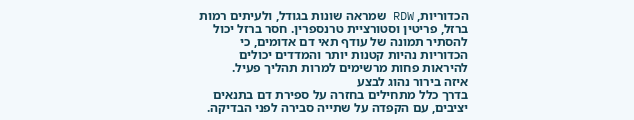הכדוריות, RDW שמראה שונות בגודל, ולעיתים רמות ברזל, פריטין וסטורציית טרנספרין. חסר ברזל יכול להסתיר תמונה של עודף תאי דם אדומים, כי הכדוריות נהיות קטנות יותר והמדדים יכולים להיראות פחות מרשימים למרות תהליך פעיל.
איזה בירור נהוג לבצע
בדרך כלל מתחילים בחזרה על ספירת דם בתנאים יציבים, עם הקפדה על שתייה סבירה לפני הבדיקה.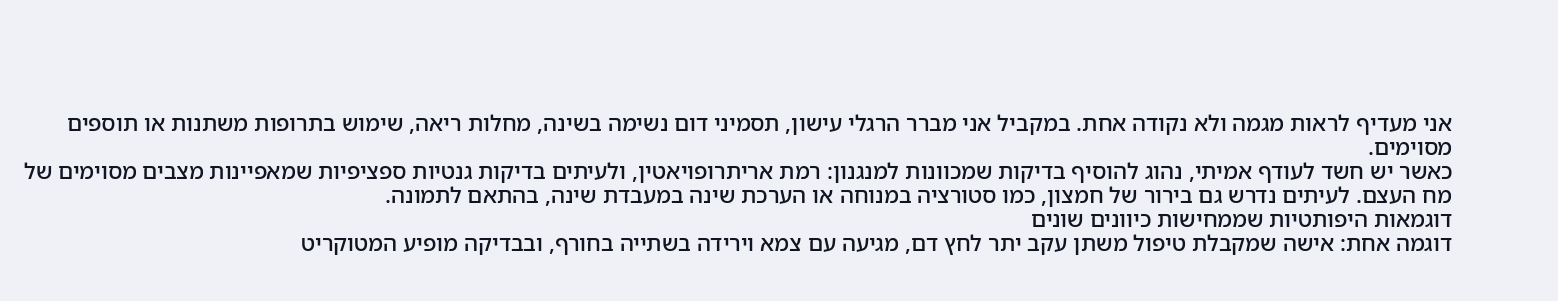אני מעדיף לראות מגמה ולא נקודה אחת. במקביל אני מברר הרגלי עישון, תסמיני דום נשימה בשינה, מחלות ריאה, שימוש בתרופות משתנות או תוספים מסוימים.
כאשר יש חשד לעודף אמיתי, נהוג להוסיף בדיקות שמכוונות למנגנון: רמת אריתרופויאטין, ולעיתים בדיקות גנטיות ספציפיות שמאפיינות מצבים מסוימים של מח העצם. לעיתים נדרש גם בירור של חמצון, כמו סטורציה במנוחה או הערכת שינה במעבדת שינה, בהתאם לתמונה.
דוגמאות היפותטיות שממחישות כיוונים שונים
דוגמה אחת: אישה שמקבלת טיפול משתן עקב יתר לחץ דם, מגיעה עם צמא וירידה בשתייה בחורף, ובבדיקה מופיע המטוקריט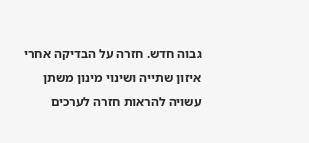גבוה חדש. חזרה על הבדיקה אחרי איזון שתייה ושינוי מינון משתן עשויה להראות חזרה לערכים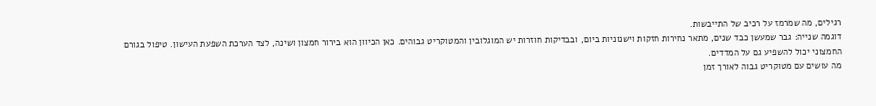רגילים, מה שמרמז על רכיב של התייבשות.
דוגמה שנייה: גבר שמעשן כבד שנים, מתאר נחירות חזקות וישנוניות ביום, ובבדיקות חוזרות יש המוגלובין והמטוקריט גבוהים. כאן הכיוון הוא בירור חמצון ושינה, לצד הערכת השפעת העישון. טיפול בגורם החמצוני יכול להשפיע גם על המדדים.
מה עושים עם מטוקריט גבוה לאורך זמן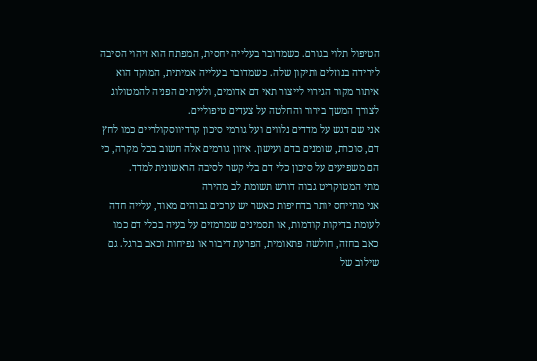הטיפול תלוי בגורם. כשמדובר בעלייה יחסית, המפתח הוא זיהוי הסיבה לירידה בנוזלים ותיקון שלה. כשמדובר בעלייה אמיתית, המוקד הוא איתור מקור הגירוי לייצור תאי דם אדומים, ולעיתים הפניה להמטולוג לצורך המשך בירור והחלטה על צעדים טיפוליים.
אני שם דגש על מדדים נלווים ועל גורמי סיכון קרדיווסקולריים כמו לחץ דם, סוכרת, שומנים בדם ועישון. איזון גורמים אלה חשוב בכל מקרה, כי הם משפיעים על סיכון כלי דם בלי קשר לסיבה הראשונית למדד.
מתי המטוקריט גבוה דורש תשומת לב מהירה
אני מתייחס יותר בדחיפות כאשר יש ערכים גבוהים מאוד, עלייה חדה לעומת בדיקות קודמות, או תסמינים שמרמזים על בעיה בכלי דם כמו כאב בחזה, חולשה פתאומית, הפרעת דיבור או נפיחות וכאב ברגל. גם שילוב של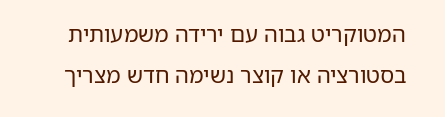המטוקריט גבוה עם ירידה משמעותית בסטורציה או קוצר נשימה חדש מצריך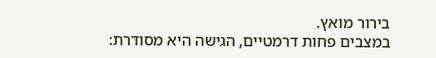בירור מואץ.
במצבים פחות דרמטיים, הגישה היא מסודרת: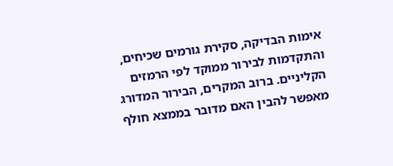אימות הבדיקה, סקירת גורמים שכיחים, והתקדמות לבירור ממוקד לפי הרמזים הקליניים. ברוב המקרים, הבירור המדורג מאפשר להבין האם מדובר בממצא חולף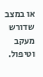או במצב שדורש מעקב וטיפול.